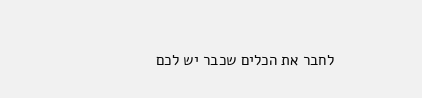לחבר את הכלים שכבר יש לכם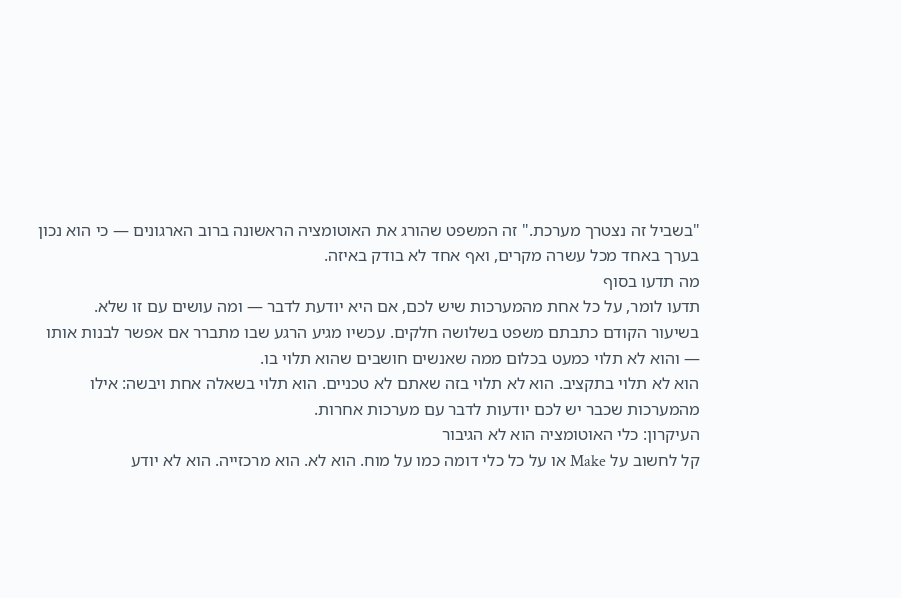"בשביל זה נצטרך מערכת." זה המשפט שהורג את האוטומציה הראשונה ברוב הארגונים — כי הוא נכון בערך באחד מכל עשרה מקרים, ואף אחד לא בודק באיזה.
מה תדעו בסוף
תדעו לומר, על כל אחת מהמערכות שיש לכם, אם היא יודעת לדבר — ומה עושים עם זו שלא.
בשיעור הקודם כתבתם משפט בשלושה חלקים. עכשיו מגיע הרגע שבו מתברר אם אפשר לבנות אותו — והוא לא תלוי כמעט בכלום ממה שאנשים חושבים שהוא תלוי בו.
הוא לא תלוי בתקציב. הוא לא תלוי בזה שאתם לא טכניים. הוא תלוי בשאלה אחת ויבשה: אילו מהמערכות שכבר יש לכם יודעות לדבר עם מערכות אחרות.
העיקרון: כלי האוטומציה הוא לא הגיבור
קל לחשוב על Make או על כל כלי דומה כמו על מוח. הוא לא. הוא מרכזייה. הוא לא יודע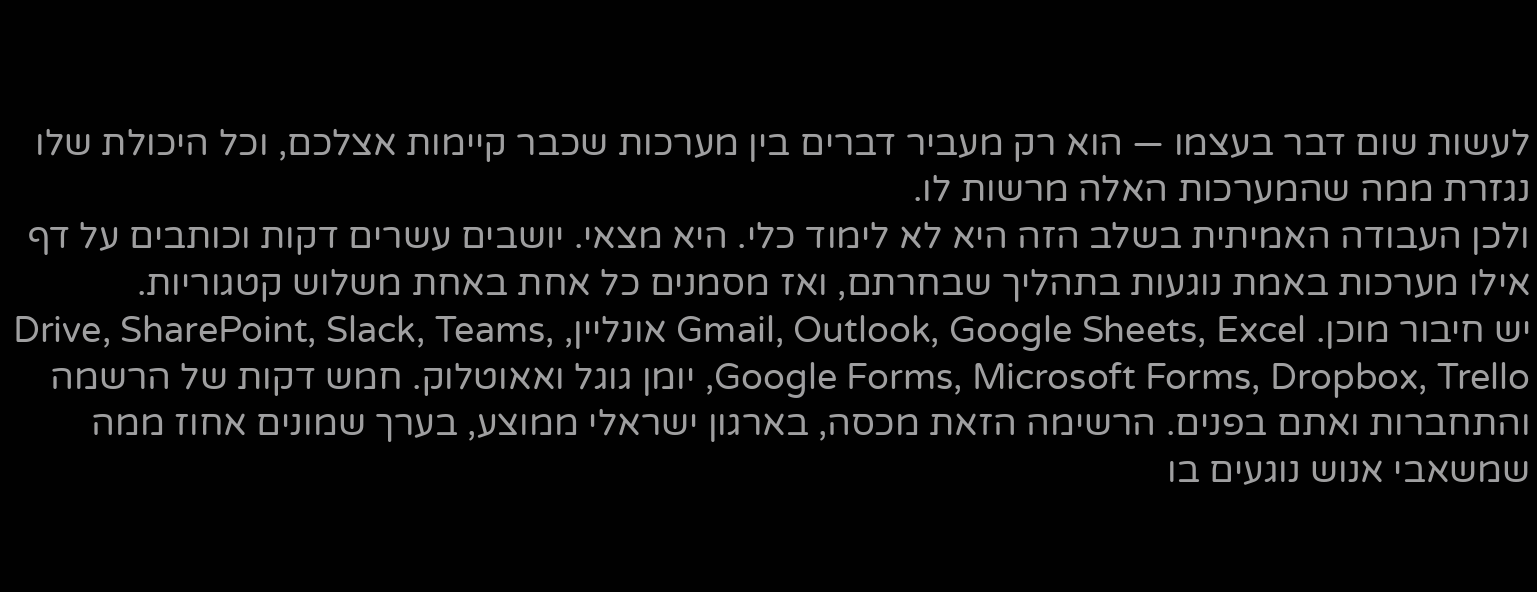לעשות שום דבר בעצמו — הוא רק מעביר דברים בין מערכות שכבר קיימות אצלכם, וכל היכולת שלו נגזרת ממה שהמערכות האלה מרשות לו.
ולכן העבודה האמיתית בשלב הזה היא לא לימוד כלי. היא מצאי. יושבים עשרים דקות וכותבים על דף אילו מערכות באמת נוגעות בתהליך שבחרתם, ואז מסמנים כל אחת באחת משלוש קטגוריות.
יש חיבור מוכן. Gmail, Outlook, Google Sheets, Excel אונליין, Drive, SharePoint, Slack, Teams, Google Forms, Microsoft Forms, Dropbox, Trello, יומן גוגל ואאוטלוק. חמש דקות של הרשמה והתחברות ואתם בפנים. הרשימה הזאת מכסה, בארגון ישראלי ממוצע, בערך שמונים אחוז ממה שמשאבי אנוש נוגעים בו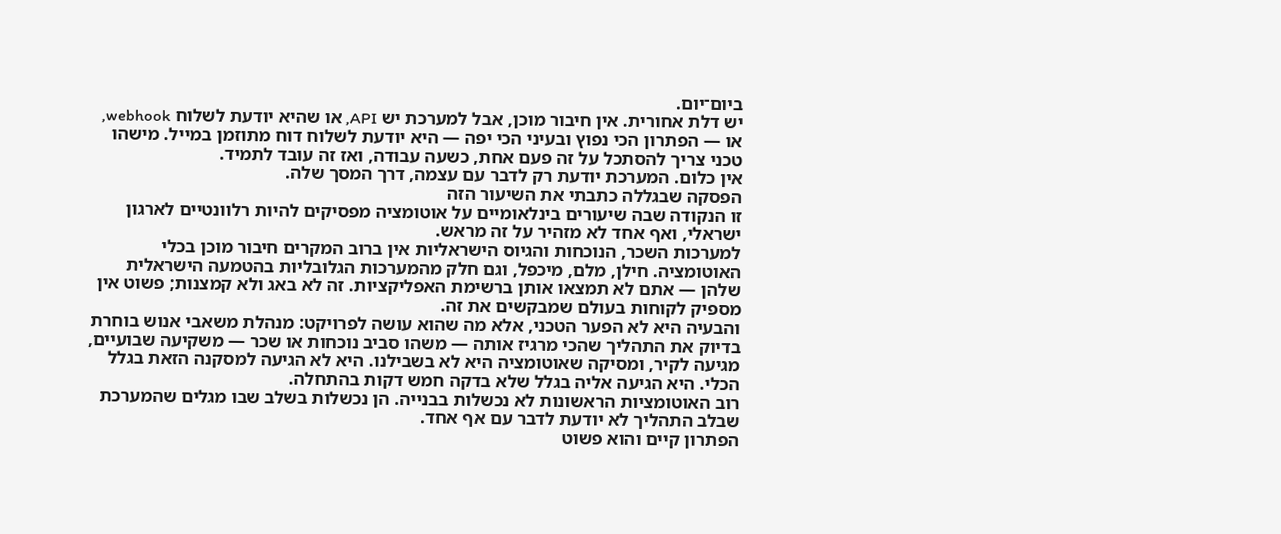ביום־יום.
יש דלת אחורית. אין חיבור מוכן, אבל למערכת יש API, או שהיא יודעת לשלוח webhook, או — הפתרון הכי נפוץ ובעיני הכי יפה — היא יודעת לשלוח דוח מתוזמן במייל. מישהו טכני צריך להסתכל על זה פעם אחת, כשעה עבודה, ואז זה עובד לתמיד.
אין כלום. המערכת יודעת רק לדבר עם עצמה, דרך המסך שלה.
הפסקה שבגללה כתבתי את השיעור הזה
זו הנקודה שבה שיעורים בינלאומיים על אוטומציה מפסיקים להיות רלוונטיים לארגון ישראלי, ואף אחד לא מזהיר על זה מראש.
למערכות השכר, הנוכחות והגיוס הישראליות אין ברוב המקרים חיבור מוכן בכלי האוטומציה. חילן, מלם, מיכפל, וגם חלק מהמערכות הגלובליות בהטמעה הישראלית שלהן — אתם לא תמצאו אותן ברשימת האפליקציות. זה לא באג ולא קמצנות; פשוט אין מספיק לקוחות בעולם שמבקשים את זה.
והבעיה היא לא הפער הטכני, אלא מה שהוא עושה לפרויקט: מנהלת משאבי אנוש בוחרת בדיוק את התהליך שהכי מרגיז אותה — משהו סביב נוכחות או שכר — משקיעה שבועיים, מגיעה לקיר, ומסיקה שאוטומציה היא לא בשבילנו. היא לא הגיעה למסקנה הזאת בגלל הכלי. היא הגיעה אליה בגלל שלא בדקה חמש דקות בהתחלה.
רוב האוטומציות הראשונות לא נכשלות בבנייה. הן נכשלות בשלב שבו מגלים שהמערכת שבלב התהליך לא יודעת לדבר עם אף אחד.
הפתרון קיים והוא פשוט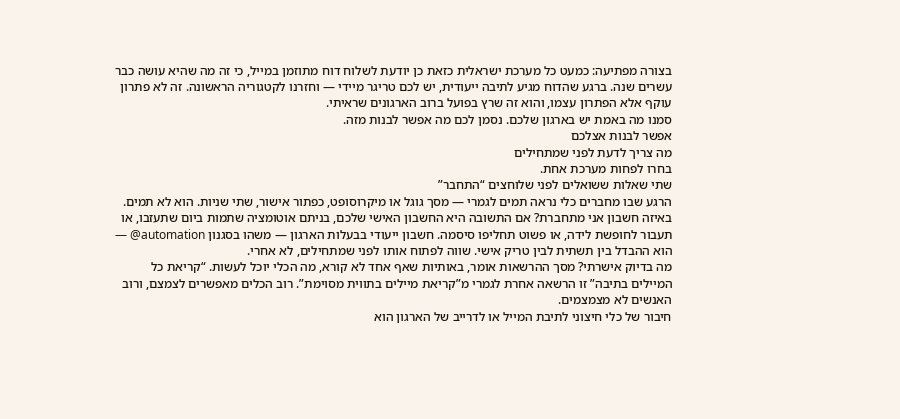בצורה מפתיעה: כמעט כל מערכת ישראלית כזאת כן יודעת לשלוח דוח מתוזמן במייל, כי זה מה שהיא עושה כבר עשרים שנה. ברגע שהדוח מגיע לתיבה ייעודית, יש לכם טריגר מיידי — וחזרנו לקטגוריה הראשונה. זה לא פתרון עוקף אלא הפתרון עצמו, והוא זה שרץ בפועל ברוב הארגונים שראיתי.
סמנו מה באמת יש בארגון שלכם. נסמן לכם מה אפשר לבנות מזה.
אפשר לבנות אצלכם
מה צריך לדעת לפני שמתחילים
בחרו לפחות מערכת אחת.
שתי שאלות ששואלים לפני שלוחצים “התחבר”
הרגע שבו מחברים כלי נראה תמים לגמרי — מסך גוגל או מיקרוסופט, כפתור אישור, שתי שניות. הוא לא תמים.
באיזה חשבון אני מתחברת? אם התשובה היא החשבון האישי שלכם, בניתם אוטומציה שתמות ביום שתעזבו, או תעבור לחופשת לידה, או פשוט תחליפו סיסמה. חשבון ייעודי בבעלות הארגון — משהו בסגנון automation@ — הוא ההבדל בין תשתית לבין טריק אישי. שווה לפתוח אותו לפני שמתחילים, לא אחרי.
מה בדיוק אישרתי? מסך ההרשאות אומר, באותיות שאף אחד לא קורא, מה הכלי יוכל לעשות. “קריאת כל המיילים בתיבה” זו הרשאה אחרת לגמרי מ”קריאת מיילים בתווית מסוימת”. רוב הכלים מאפשרים לצמצם, ורוב האנשים לא מצמצמים.
חיבור של כלי חיצוני לתיבת המייל או לדרייב של הארגון הוא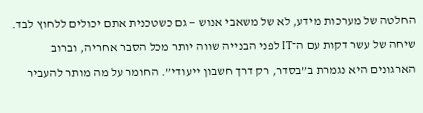החלטה של מערכות מידע, לא של משאבי אנוש — גם כשטכנית אתם יכולים ללחוץ לבד. שיחה של עשר דקות עם ה־IT לפני הבנייה שווה יותר מכל הסבר אחריה, וברוב הארגונים היא נגמרת ב”בסדר, רק דרך חשבון ייעודי”. החומר על מה מותר להעביר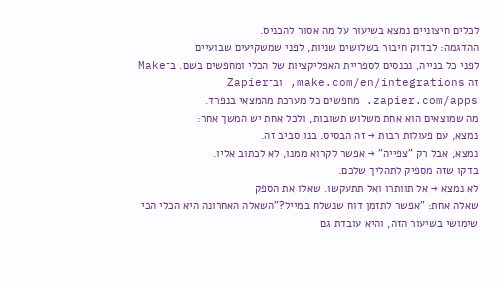לכלים חיצוניים נמצא בשיעור על מה אסור להכניס.
ההדגמה: לבדוק חיבור בשלושים שניות, לפני שמשקיעים שבועיים
לפני כל בנייה, נכנסים לספריית האפליקציות של הכלי ומחפשים בשם. ב־Make זה make.com/en/integrations, וב־Zapier zapier.com/apps. מחפשים כל מערכת מהמצאי בנפרד.
מה שמוצאים הוא אחת משלוש תשובות, ולכל אחת יש המשך אחר:
נמצא, עם פעולות רבות → זה הבסיס. בנו סביב זה.
נמצא, אבל רק "צפייה" → אפשר לקרוא ממנו, לא לכתוב אליו.
בדקו שזה מספיק לתהליך שלכם.
לא נמצא → אל תוותרו ואל תתעקשו. שאלו את הספק
שאלה אחת: "אפשר לתזמן דוח שנשלח במייל?"השאלה האחרונה היא הכלי הכי שימושי בשיעור הזה, והיא עובדת גם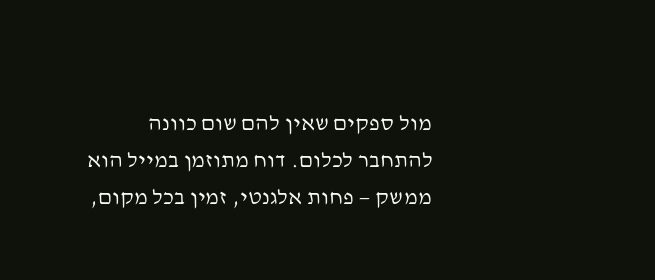מול ספקים שאין להם שום כוונה להתחבר לכלום. דוח מתוזמן במייל הוא ממשק — פחות אלגנטי, זמין בכל מקום,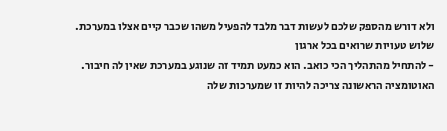ולא דורש מהספק שלכם לעשות דבר מלבד להפעיל משהו שכבר קיים אצלו במערכת.
שלוש טעויות שרואים בכל ארגון
- להתחיל מהתהליך הכי כואב. הוא כמעט תמיד זה שנוגע במערכת שאין לה חיבור. האוטומציה הראשונה צריכה להיות זו שמערכות שלה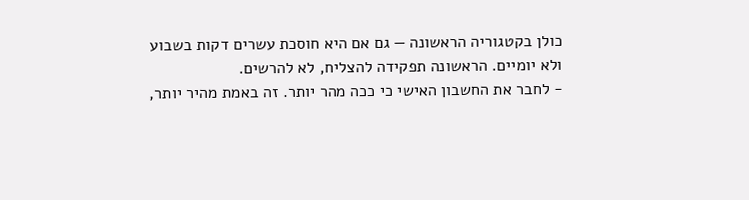כולן בקטגוריה הראשונה — גם אם היא חוסכת עשרים דקות בשבוע ולא יומיים. הראשונה תפקידה להצליח, לא להרשים.
- לחבר את החשבון האישי כי ככה מהר יותר. זה באמת מהיר יותר,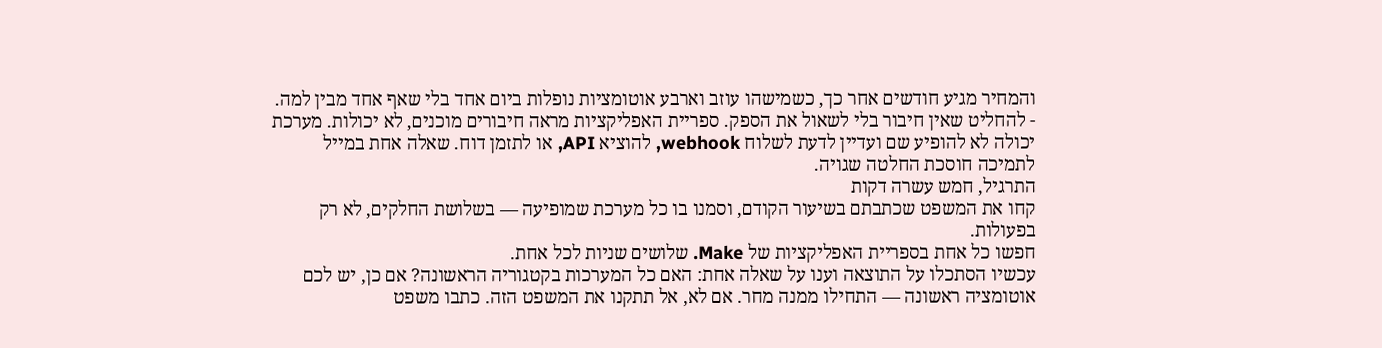והמחיר מגיע חודשים אחר כך, כשמישהו עוזב וארבע אוטומציות נופלות ביום אחד בלי שאף אחד מבין למה.
- להחליט שאין חיבור בלי לשאול את הספק. ספריית האפליקציות מראה חיבורים מוכנים, לא יכולות. מערכת יכולה לא להופיע שם ועדיין לדעת לשלוח webhook, להוציא API, או לתזמן דוח. שאלה אחת במייל לתמיכה חוסכת החלטה שגויה.
התרגיל, חמש עשרה דקות
קחו את המשפט שכתבתם בשיעור הקודם, וסמנו בו כל מערכת שמופיעה — בשלושת החלקים, לא רק בפעולות.
חפשו כל אחת בספריית האפליקציות של Make. שלושים שניות לכל אחת.
עכשיו הסתכלו על התוצאה וענו על שאלה אחת: האם כל המערכות בקטגוריה הראשונה? אם כן, יש לכם אוטומציה ראשונה — התחילו ממנה מחר. אם לא, אל תתקנו את המשפט הזה. כתבו משפט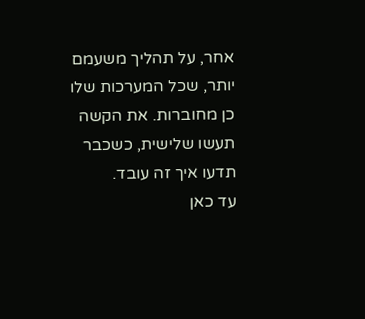אחר, על תהליך משעמם יותר, שכל המערכות שלו כן מחוברות. את הקשה תעשו שלישית, כשכבר תדעו איך זה עובד.
עד כאן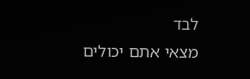לבד
מצאי אתם יכולים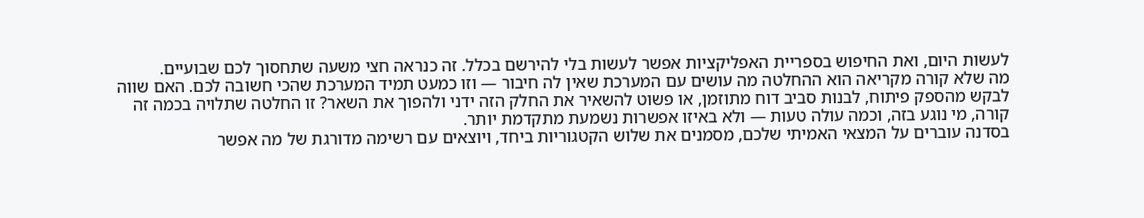לעשות היום, ואת החיפוש בספריית האפליקציות אפשר לעשות בלי להירשם בכלל. זה כנראה חצי משעה שתחסוך לכם שבועיים.
מה שלא קורה מקריאה הוא ההחלטה מה עושים עם המערכת שאין לה חיבור — וזו כמעט תמיד המערכת שהכי חשובה לכם. האם שווה לבקש מהספק פיתוח, לבנות סביב דוח מתוזמן, או פשוט להשאיר את החלק הזה ידני ולהפוך את השאר? זו החלטה שתלויה בכמה זה קורה, מי נוגע בזה, וכמה עולה טעות — ולא באיזו אפשרות נשמעת מתקדמת יותר.
בסדנה עוברים על המצאי האמיתי שלכם, מסמנים את שלוש הקטגוריות ביחד, ויוצאים עם רשימה מדורגת של מה אפשר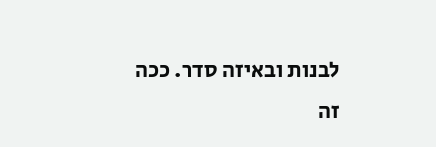לבנות ובאיזה סדר. ככה זה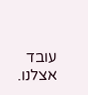עובד אצלנו.